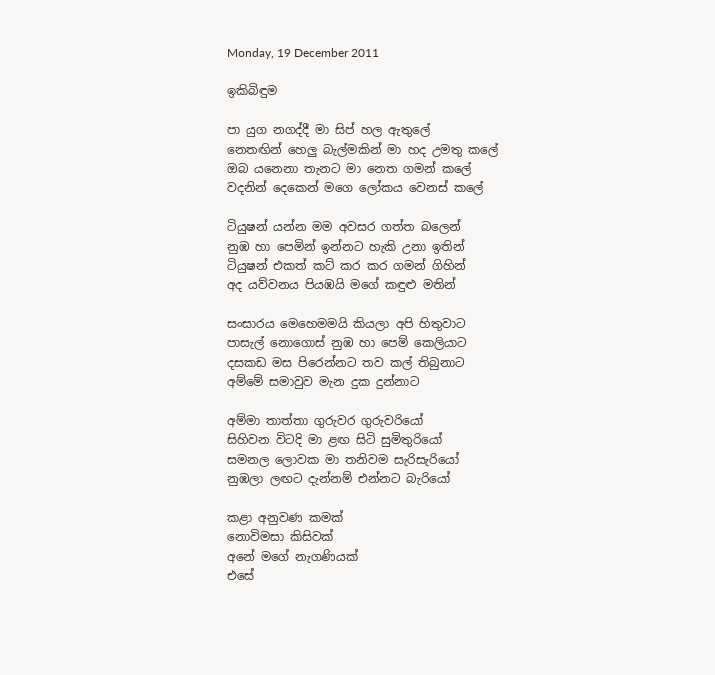Monday, 19 December 2011

ඉකිබිඳුම

පා යුග නගද්දී මා සිප් හල ඇතුලේ
නෙතඟින් හෙලු බැල්මකින් මා හද උමතු කලේ
ඔබ යනෙනා තැනට මා නෙත ගමන් කලේ
වදනින් දෙකෙන් මගෙ ලෝකය වෙනස් කලේ

ටියුෂන් යන්න මම අවසර ගත්ත බලෙන්
නුඹ හා පෙමින් ඉන්නට හැකි උනා ඉතින්
ටියුෂන් එකත් කට් කර කර ගමන් ගිහින්
අද ‍යව්වනය පියඹයි මගේ කඳුළු මතින්

සංසාරය මෙහෙමමයි කියලා අපි හිතුවාට
පාසැල් නොගොස් නුඹ හා පෙම් කෙලියාට
දසකඩ මස පිරෙන්නට තව කල් තිබුනාට
අම්මේ සමාවුව මැන දුක දුන්නාට

අම්මා තාත්තා ගුරුවර ගුරුවරියෝ
සිහිවන විටදි මා ළඟ සිටි සුමිතුරියෝ
සමනල ලොවක මා තනිවම සැරිසැරියෝ
නුඹලා ලඟට දැන්නම් එන්නට බැරියෝ

කළා අනුවණ කමක්
නොවිමසා කිසිවක්
අනේ මගේ නැගණියක්
එසේ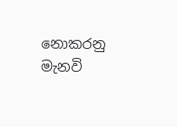නොකරනු මැනවි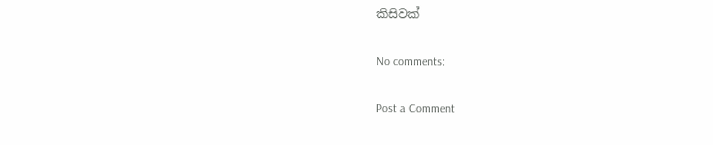කිසිවක්

No comments:

Post a Comment